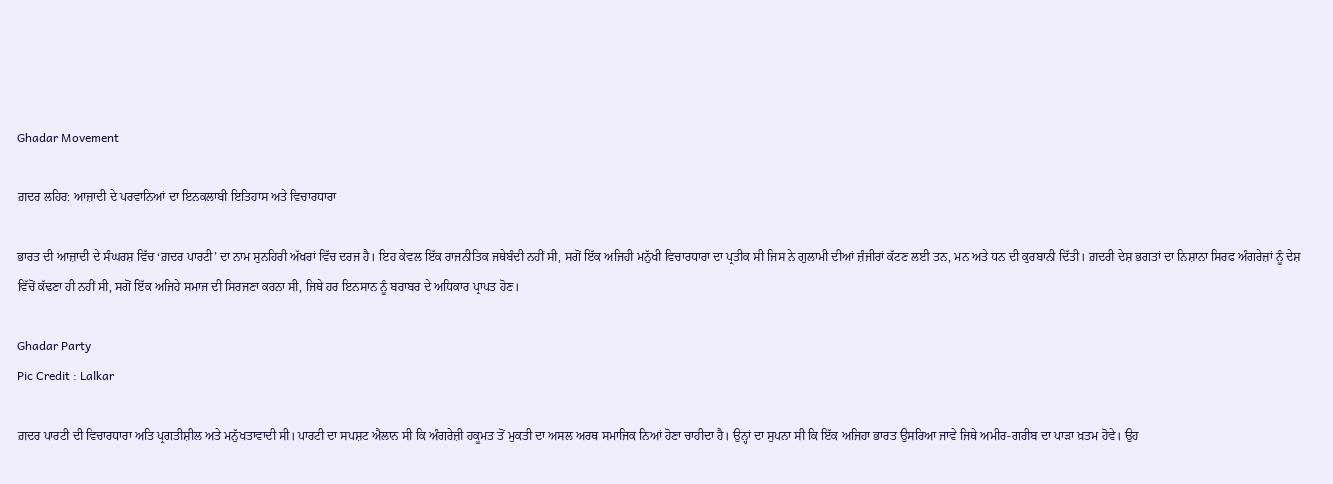Ghadar Movement

ਗ਼ਦਰ ਲਹਿਰ: ਆਜ਼ਾਦੀ ਦੇ ਪਰਵਾਨਿਆਂ ਦਾ ਇਨਕਲਾਬੀ ਇਤਿਹਾਸ ਅਤੇ ਵਿਚਾਰਧਾਰਾ

ਭਾਰਤ ਦੀ ਆਜ਼ਾਦੀ ਦੇ ਸੰਘਰਸ਼ ਵਿੱਚ ‘ਗ਼ਦਰ ਪਾਰਟੀ’ ਦਾ ਨਾਮ ਸੁਨਹਿਰੀ ਅੱਖਰਾਂ ਵਿੱਚ ਦਰਜ ਹੈ। ਇਹ ਕੇਵਲ ਇੱਕ ਰਾਜਨੀਤਿਕ ਜਥੇਬੰਦੀ ਨਹੀਂ ਸੀ, ਸਗੋਂ ਇੱਕ ਅਜਿਹੀ ਮਨੁੱਖੀ ਵਿਚਾਰਧਾਰਾ ਦਾ ਪ੍ਰਤੀਕ ਸੀ ਜਿਸ ਨੇ ਗੁਲਾਮੀ ਦੀਆਂ ਜ਼ੰਜੀਰਾਂ ਕੱਟਣ ਲਈ ਤਨ, ਮਨ ਅਤੇ ਧਨ ਦੀ ਕੁਰਬਾਨੀ ਦਿੱਤੀ। ਗ਼ਦਰੀ ਦੇਸ਼ ਭਗਤਾਂ ਦਾ ਨਿਸ਼ਾਨਾ ਸਿਰਫ ਅੰਗਰੇਜ਼ਾਂ ਨੂੰ ਦੇਸ਼ ਵਿੱਚੋਂ ਕੱਢਣਾ ਹੀ ਨਹੀਂ ਸੀ, ਸਗੋਂ ਇੱਕ ਅਜਿਹੇ ਸਮਾਜ ਦੀ ਸਿਰਜਣਾ ਕਰਨਾ ਸੀ, ਜਿਥੇ ਹਰ ਇਨਸਾਨ ਨੂੰ ਬਰਾਬਰ ਦੇ ਅਧਿਕਾਰ ਪ੍ਰਾਪਤ ਹੋਣ।

Ghadar Party
Pic Credit : Lalkar

ਗ਼ਦਰ ਪਾਰਟੀ ਦੀ ਵਿਚਾਰਧਾਰਾ ਅਤਿ ਪ੍ਰਗਤੀਸ਼ੀਲ ਅਤੇ ਮਨੁੱਖਤਾਵਾਦੀ ਸੀ। ਪਾਰਟੀ ਦਾ ਸਪਸ਼ਟ ਐਲਾਨ ਸੀ ਕਿ ਅੰਗਰੇਜ਼ੀ ਹਕੂਮਤ ਤੋਂ ਮੁਕਤੀ ਦਾ ਅਸਲ ਅਰਥ ਸਮਾਜਿਕ ਨਿਆਂ ਹੋਣਾ ਚਾਹੀਦਾ ਹੈ। ਉਨ੍ਹਾਂ ਦਾ ਸੁਪਨਾ ਸੀ ਕਿ ਇੱਕ ਅਜਿਹਾ ਭਾਰਤ ਉਸਰਿਆ ਜਾਵੇ ਜਿਥੇ ਅਮੀਰ-ਗਰੀਬ ਦਾ ਪਾੜਾ ਖ਼ਤਮ ਹੋਵੇ। ਉਹ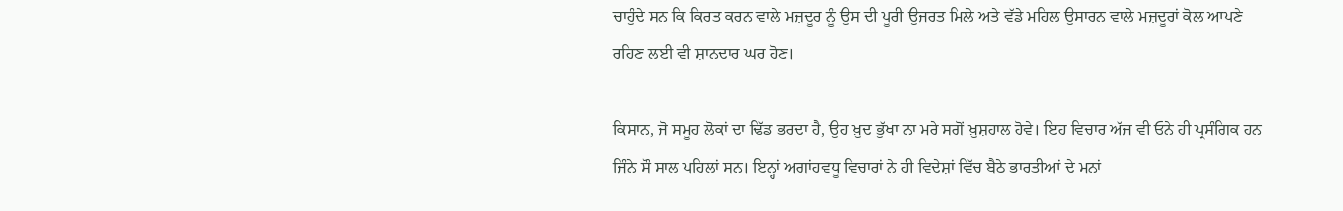ਚਾਹੁੰਦੇ ਸਨ ਕਿ ਕਿਰਤ ਕਰਨ ਵਾਲੇ ਮਜ਼ਦੂਰ ਨੂੰ ਉਸ ਦੀ ਪੂਰੀ ਉਜਰਤ ਮਿਲੇ ਅਤੇ ਵੱਡੇ ਮਹਿਲ ਉਸਾਰਨ ਵਾਲੇ ਮਜ਼ਦੂਰਾਂ ਕੋਲ ਆਪਣੇ ਰਹਿਣ ਲਈ ਵੀ ਸ਼ਾਨਦਾਰ ਘਰ ਹੋਣ।

ਕਿਸਾਨ, ਜੋ ਸਮੂਹ ਲੋਕਾਂ ਦਾ ਢਿੱਡ ਭਰਦਾ ਹੈ, ਉਹ ਖ਼ੁਦ ਭੁੱਖਾ ਨਾ ਮਰੇ ਸਗੋਂ ਖ਼ੁਸ਼ਹਾਲ ਹੋਵੇ। ਇਹ ਵਿਚਾਰ ਅੱਜ ਵੀ ਓਨੇ ਹੀ ਪ੍ਰਸੰਗਿਕ ਹਨ ਜਿੰਨੇ ਸੌ ਸਾਲ ਪਹਿਲਾਂ ਸਨ। ਇਨ੍ਹਾਂ ਅਗਾਂਹਵਧੂ ਵਿਚਾਰਾਂ ਨੇ ਹੀ ਵਿਦੇਸ਼ਾਂ ਵਿੱਚ ਬੈਠੇ ਭਾਰਤੀਆਂ ਦੇ ਮਨਾਂ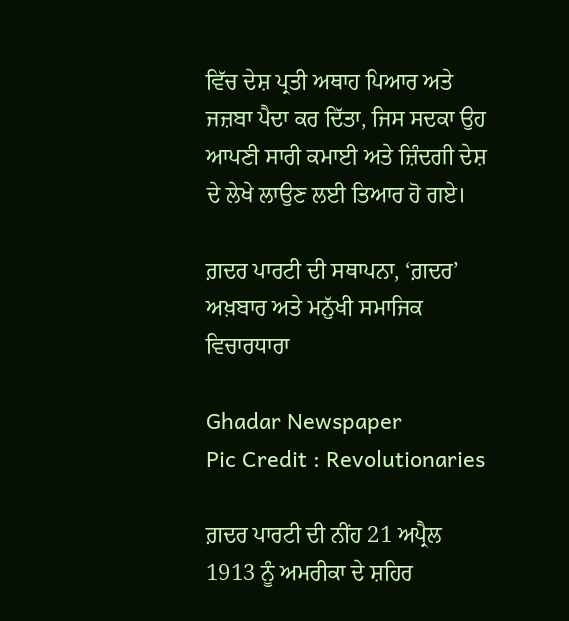ਵਿੱਚ ਦੇਸ਼ ਪ੍ਰਤੀ ਅਥਾਹ ਪਿਆਰ ਅਤੇ ਜਜ਼ਬਾ ਪੈਦਾ ਕਰ ਦਿੱਤਾ, ਜਿਸ ਸਦਕਾ ਉਹ ਆਪਣੀ ਸਾਰੀ ਕਮਾਈ ਅਤੇ ਜ਼ਿੰਦਗੀ ਦੇਸ਼ ਦੇ ਲੇਖੇ ਲਾਉਣ ਲਈ ਤਿਆਰ ਹੋ ਗਏ।

ਗ਼ਦਰ ਪਾਰਟੀ ਦੀ ਸਥਾਪਨਾ, ‘ਗ਼ਦਰ’ ਅਖ਼ਬਾਰ ਅਤੇ ਮਨੁੱਖੀ ਸਮਾਜਿਕ ਵਿਚਾਰਧਾਰਾ

Ghadar Newspaper
Pic Credit : Revolutionaries

ਗ਼ਦਰ ਪਾਰਟੀ ਦੀ ਨੀਂਹ 21 ਅਪ੍ਰੈਲ 1913 ਨੂੰ ਅਮਰੀਕਾ ਦੇ ਸ਼ਹਿਰ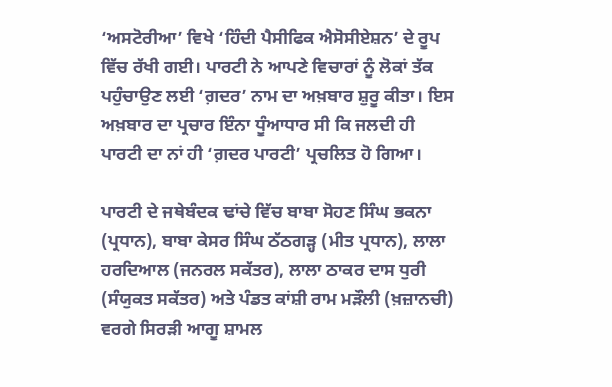‘ਅਸਟੋਰੀਆ’ ਵਿਖੇ ‘ਹਿੰਦੀ ਪੈਸੀਫਿਕ ਐਸੋਸੀਏਸ਼ਨ’ ਦੇ ਰੂਪ ਵਿੱਚ ਰੱਖੀ ਗਈ। ਪਾਰਟੀ ਨੇ ਆਪਣੇ ਵਿਚਾਰਾਂ ਨੂੰ ਲੋਕਾਂ ਤੱਕ ਪਹੁੰਚਾਉਣ ਲਈ ‘ਗ਼ਦਰ’ ਨਾਮ ਦਾ ਅਖ਼ਬਾਰ ਸ਼ੁਰੂ ਕੀਤਾ। ਇਸ ਅਖ਼ਬਾਰ ਦਾ ਪ੍ਰਚਾਰ ਇੰਨਾ ਧੂੰਆਧਾਰ ਸੀ ਕਿ ਜਲਦੀ ਹੀ ਪਾਰਟੀ ਦਾ ਨਾਂ ਹੀ ‘ਗ਼ਦਰ ਪਾਰਟੀ’ ਪ੍ਰਚਲਿਤ ਹੋ ਗਿਆ।

ਪਾਰਟੀ ਦੇ ਜਥੇਬੰਦਕ ਢਾਂਚੇ ਵਿੱਚ ਬਾਬਾ ਸੋਹਣ ਸਿੰਘ ਭਕਨਾ (ਪ੍ਰਧਾਨ), ਬਾਬਾ ਕੇਸਰ ਸਿੰਘ ਠੱਠਗੜ੍ਹ (ਮੀਤ ਪ੍ਰਧਾਨ), ਲਾਲਾ ਹਰਦਿਆਲ (ਜਨਰਲ ਸਕੱਤਰ), ਲਾਲਾ ਠਾਕਰ ਦਾਸ ਧੁਰੀ (ਸੰਯੁਕਤ ਸਕੱਤਰ) ਅਤੇ ਪੰਡਤ ਕਾਂਸ਼ੀ ਰਾਮ ਮੜੌਲੀ (ਖ਼ਜ਼ਾਨਚੀ) ਵਰਗੇ ਸਿਰੜੀ ਆਗੂ ਸ਼ਾਮਲ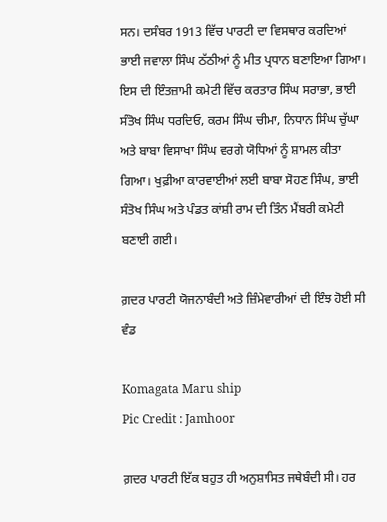ਸਨ। ਦਸੰਬਰ 1913 ਵਿੱਚ ਪਾਰਟੀ ਦਾ ਵਿਸਥਾਰ ਕਰਦਿਆਂ ਭਾਈ ਜਵਾਲਾ ਸਿੰਘ ਠੱਠੀਆਂ ਨੂੰ ਮੀਤ ਪ੍ਰਧਾਨ ਬਣਾਇਆ ਗਿਆ। ਇਸ ਦੀ ਇੰਤਜ਼ਾਮੀ ਕਮੇਟੀ ਵਿੱਚ ਕਰਤਾਰ ਸਿੰਘ ਸਰਾਭਾ, ਭਾਈ ਸੰਤੋਖ ਸਿੰਘ ਧਰਦਿਓ, ਕਰਮ ਸਿੰਘ ਚੀਮਾ, ਨਿਧਾਨ ਸਿੰਘ ਚੁੱਘਾ ਅਤੇ ਬਾਬਾ ਵਿਸਾਖਾ ਸਿੰਘ ਵਰਗੇ ਯੋਧਿਆਂ ਨੂੰ ਸ਼ਾਮਲ ਕੀਤਾ ਗਿਆ। ਖੁਫ਼ੀਆ ਕਾਰਵਾਈਆਂ ਲਈ ਬਾਬਾ ਸੋਹਣ ਸਿੰਘ, ਭਾਈ ਸੰਤੋਖ ਸਿੰਘ ਅਤੇ ਪੰਡਤ ਕਾਂਸ਼ੀ ਰਾਮ ਦੀ ਤਿੰਨ ਮੈਂਬਰੀ ਕਮੇਟੀ ਬਣਾਈ ਗਈ।

ਗ਼ਦਰ ਪਾਰਟੀ ਯੋਜਨਾਬੰਦੀ ਅਤੇ ਜ਼ਿੰਮੇਵਾਰੀਆਂ ਦੀ ਇੰਝ ਹੋਈ ਸੀ ਵੰਡ

Komagata Maru ship
Pic Credit : Jamhoor

ਗ਼ਦਰ ਪਾਰਟੀ ਇੱਕ ਬਹੁਤ ਹੀ ਅਨੁਸ਼ਾਸਿਤ ਜਥੇਬੰਦੀ ਸੀ। ਹਰ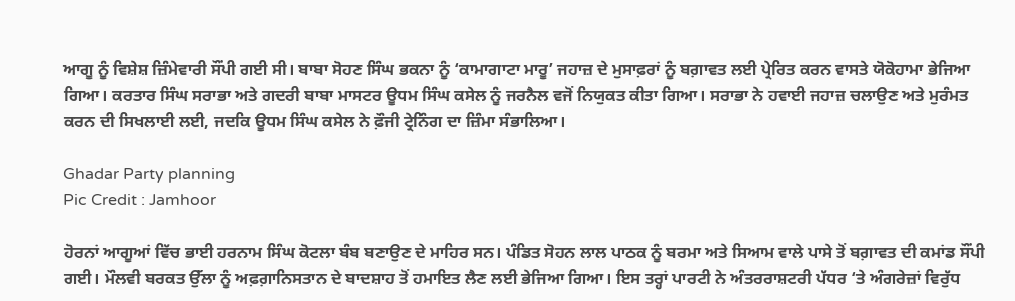ਆਗੂ ਨੂੰ ਵਿਸ਼ੇਸ਼ ਜ਼ਿੰਮੇਵਾਰੀ ਸੌਂਪੀ ਗਈ ਸੀ। ਬਾਬਾ ਸੋਹਣ ਸਿੰਘ ਭਕਨਾ ਨੂੰ ‘ਕਾਮਾਗਾਟਾ ਮਾਰੂ’ ਜਹਾਜ਼ ਦੇ ਮੁਸਾਫ਼ਰਾਂ ਨੂੰ ਬਗ਼ਾਵਤ ਲਈ ਪ੍ਰੇਰਿਤ ਕਰਨ ਵਾਸਤੇ ਯੋਕੋਹਾਮਾ ਭੇਜਿਆ ਗਿਆ। ਕਰਤਾਰ ਸਿੰਘ ਸਰਾਭਾ ਅਤੇ ਗਦਰੀ ਬਾਬਾ ਮਾਸਟਰ ਊਧਮ ਸਿੰਘ ਕਸੇਲ ਨੂੰ ਜਰਨੈਲ ਵਜੋਂ ਨਿਯੁਕਤ ਕੀਤਾ ਗਿਆ। ਸਰਾਭਾ ਨੇ ਹਵਾਈ ਜਹਾਜ਼ ਚਲਾਉਣ ਅਤੇ ਮੁਰੰਮਤ ਕਰਨ ਦੀ ਸਿਖਲਾਈ ਲਈ, ਜਦਕਿ ਊਧਮ ਸਿੰਘ ਕਸੇਲ ਨੇ ਫ਼ੌਜੀ ਟ੍ਰੇਨਿੰਗ ਦਾ ਜ਼ਿੰਮਾ ਸੰਭਾਲਿਆ।

Ghadar Party planning
Pic Credit : Jamhoor

ਹੋਰਨਾਂ ਆਗੂਆਂ ਵਿੱਚ ਭਾਈ ਹਰਨਾਮ ਸਿੰਘ ਕੋਟਲਾ ਬੰਬ ਬਣਾਉਣ ਦੇ ਮਾਹਿਰ ਸਨ। ਪੰਡਿਤ ਸੋਹਨ ਲਾਲ ਪਾਠਕ ਨੂੰ ਬਰਮਾ ਅਤੇ ਸਿਆਮ ਵਾਲੇ ਪਾਸੇ ਤੋਂ ਬਗ਼ਾਵਤ ਦੀ ਕਮਾਂਡ ਸੌਂਪੀ ਗਈ। ਮੌਲਵੀ ਬਰਕਤ ਉੱਲਾ ਨੂੰ ਅਫ਼ਗ਼ਾਨਿਸਤਾਨ ਦੇ ਬਾਦਸ਼ਾਹ ਤੋਂ ਹਮਾਇਤ ਲੈਣ ਲਈ ਭੇਜਿਆ ਗਿਆ। ਇਸ ਤਰ੍ਹਾਂ ਪਾਰਟੀ ਨੇ ਅੰਤਰਰਾਸ਼ਟਰੀ ਪੱਧਰ ‘ਤੇ ਅੰਗਰੇਜ਼ਾਂ ਵਿਰੁੱਧ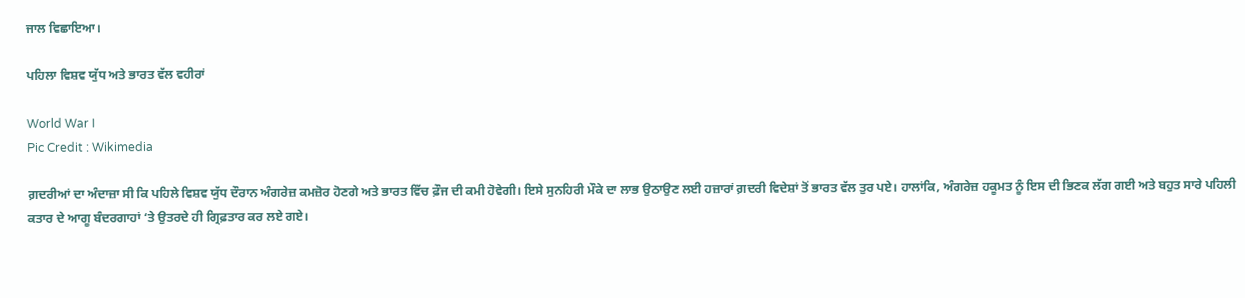ਜਾਲ ਵਿਛਾਇਆ।

ਪਹਿਲਾ ਵਿਸ਼ਵ ਯੁੱਧ ਅਤੇ ਭਾਰਤ ਵੱਲ ਵਹੀਰਾਂ

World War I
Pic Credit : Wikimedia

ਗ਼ਦਰੀਆਂ ਦਾ ਅੰਦਾਜ਼ਾ ਸੀ ਕਿ ਪਹਿਲੇ ਵਿਸ਼ਵ ਯੁੱਧ ਦੌਰਾਨ ਅੰਗਰੇਜ਼ ਕਮਜ਼ੋਰ ਹੋਣਗੇ ਅਤੇ ਭਾਰਤ ਵਿੱਚ ਫ਼ੌਜ ਦੀ ਕਮੀ ਹੋਵੇਗੀ। ਇਸੇ ਸੁਨਹਿਰੀ ਮੌਕੇ ਦਾ ਲਾਭ ਉਠਾਉਣ ਲਈ ਹਜ਼ਾਰਾਂ ਗ਼ਦਰੀ ਵਿਦੇਸ਼ਾਂ ਤੋਂ ਭਾਰਤ ਵੱਲ ਤੁਰ ਪਏ। ਹਾਲਾਂਕਿ, ਅੰਗਰੇਜ਼ ਹਕੂਮਤ ਨੂੰ ਇਸ ਦੀ ਭਿਣਕ ਲੱਗ ਗਈ ਅਤੇ ਬਹੁਤ ਸਾਰੇ ਪਹਿਲੀ ਕਤਾਰ ਦੇ ਆਗੂ ਬੰਦਰਗਾਹਾਂ ‘ਤੇ ਉਤਰਦੇ ਹੀ ਗ੍ਰਿਫ਼ਤਾਰ ਕਰ ਲਏ ਗਏ।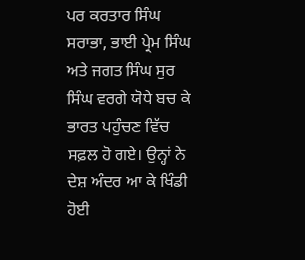ਪਰ ਕਰਤਾਰ ਸਿੰਘ ਸਰਾਭਾ, ਭਾਈ ਪ੍ਰੇਮ ਸਿੰਘ ਅਤੇ ਜਗਤ ਸਿੰਘ ਸੁਰ ਸਿੰਘ ਵਰਗੇ ਯੋਧੇ ਬਚ ਕੇ ਭਾਰਤ ਪਹੁੰਚਣ ਵਿੱਚ ਸਫ਼ਲ ਹੋ ਗਏ। ਉਨ੍ਹਾਂ ਨੇ ਦੇਸ਼ ਅੰਦਰ ਆ ਕੇ ਖਿੰਡੀ ਹੋਈ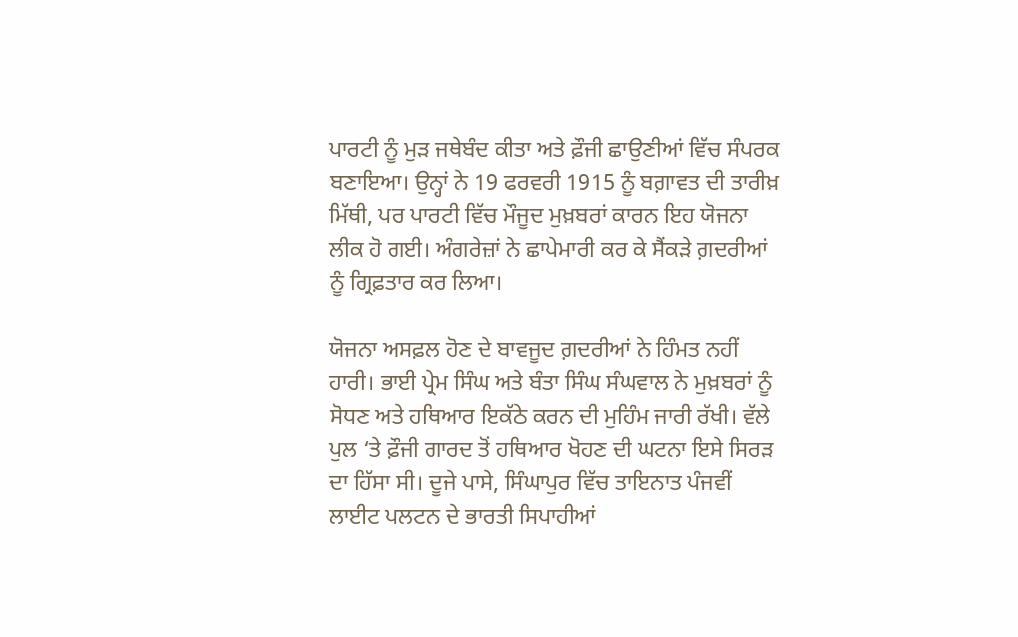ਪਾਰਟੀ ਨੂੰ ਮੁੜ ਜਥੇਬੰਦ ਕੀਤਾ ਅਤੇ ਫ਼ੌਜੀ ਛਾਉਣੀਆਂ ਵਿੱਚ ਸੰਪਰਕ ਬਣਾਇਆ। ਉਨ੍ਹਾਂ ਨੇ 19 ਫਰਵਰੀ 1915 ਨੂੰ ਬਗ਼ਾਵਤ ਦੀ ਤਾਰੀਖ਼ ਮਿੱਥੀ, ਪਰ ਪਾਰਟੀ ਵਿੱਚ ਮੌਜੂਦ ਮੁਖ਼ਬਰਾਂ ਕਾਰਨ ਇਹ ਯੋਜਨਾ ਲੀਕ ਹੋ ਗਈ। ਅੰਗਰੇਜ਼ਾਂ ਨੇ ਛਾਪੇਮਾਰੀ ਕਰ ਕੇ ਸੈਂਕੜੇ ਗ਼ਦਰੀਆਂ ਨੂੰ ਗ੍ਰਿਫ਼ਤਾਰ ਕਰ ਲਿਆ।

ਯੋਜਨਾ ਅਸਫ਼ਲ ਹੋਣ ਦੇ ਬਾਵਜੂਦ ਗ਼ਦਰੀਆਂ ਨੇ ਹਿੰਮਤ ਨਹੀਂ ਹਾਰੀ। ਭਾਈ ਪ੍ਰੇਮ ਸਿੰਘ ਅਤੇ ਬੰਤਾ ਸਿੰਘ ਸੰਘਵਾਲ ਨੇ ਮੁਖ਼ਬਰਾਂ ਨੂੰ ਸੋਧਣ ਅਤੇ ਹਥਿਆਰ ਇਕੱਠੇ ਕਰਨ ਦੀ ਮੁਹਿੰਮ ਜਾਰੀ ਰੱਖੀ। ਵੱਲੇ ਪੁਲ ‘ਤੇ ਫ਼ੌਜੀ ਗਾਰਦ ਤੋਂ ਹਥਿਆਰ ਖੋਹਣ ਦੀ ਘਟਨਾ ਇਸੇ ਸਿਰੜ ਦਾ ਹਿੱਸਾ ਸੀ। ਦੂਜੇ ਪਾਸੇ, ਸਿੰਘਾਪੁਰ ਵਿੱਚ ਤਾਇਨਾਤ ਪੰਜਵੀਂ ਲਾਈਟ ਪਲਟਨ ਦੇ ਭਾਰਤੀ ਸਿਪਾਹੀਆਂ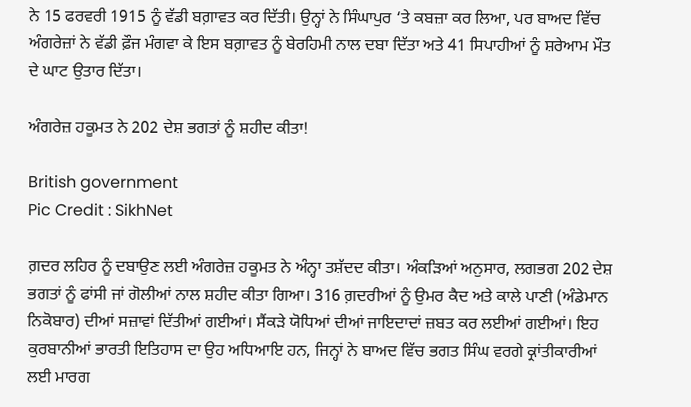ਨੇ 15 ਫਰਵਰੀ 1915 ਨੂੰ ਵੱਡੀ ਬਗ਼ਾਵਤ ਕਰ ਦਿੱਤੀ। ਉਨ੍ਹਾਂ ਨੇ ਸਿੰਘਾਪੁਰ ‘ਤੇ ਕਬਜ਼ਾ ਕਰ ਲਿਆ, ਪਰ ਬਾਅਦ ਵਿੱਚ ਅੰਗਰੇਜ਼ਾਂ ਨੇ ਵੱਡੀ ਫ਼ੌਜ ਮੰਗਵਾ ਕੇ ਇਸ ਬਗ਼ਾਵਤ ਨੂੰ ਬੇਰਹਿਮੀ ਨਾਲ ਦਬਾ ਦਿੱਤਾ ਅਤੇ 41 ਸਿਪਾਹੀਆਂ ਨੂੰ ਸ਼ਰੇਆਮ ਮੌਤ ਦੇ ਘਾਟ ਉਤਾਰ ਦਿੱਤਾ।

ਅੰਗਰੇਜ਼ ਹਕੂਮਤ ਨੇ 202 ਦੇਸ਼ ਭਗਤਾਂ ਨੂੰ ਸ਼ਹੀਦ ਕੀਤਾ!

British government
Pic Credit : SikhNet

ਗ਼ਦਰ ਲਹਿਰ ਨੂੰ ਦਬਾਉਣ ਲਈ ਅੰਗਰੇਜ਼ ਹਕੂਮਤ ਨੇ ਅੰਨ੍ਹਾ ਤਸ਼ੱਦਦ ਕੀਤਾ। ਅੰਕੜਿਆਂ ਅਨੁਸਾਰ, ਲਗਭਗ 202 ਦੇਸ਼ ਭਗਤਾਂ ਨੂੰ ਫਾਂਸੀ ਜਾਂ ਗੋਲੀਆਂ ਨਾਲ ਸ਼ਹੀਦ ਕੀਤਾ ਗਿਆ। 316 ਗ਼ਦਰੀਆਂ ਨੂੰ ਉਮਰ ਕੈਦ ਅਤੇ ਕਾਲੇ ਪਾਣੀ (ਅੰਡੇਮਾਨ ਨਿਕੋਬਾਰ) ਦੀਆਂ ਸਜ਼ਾਵਾਂ ਦਿੱਤੀਆਂ ਗਈਆਂ। ਸੈਂਕੜੇ ਯੋਧਿਆਂ ਦੀਆਂ ਜਾਇਦਾਦਾਂ ਜ਼ਬਤ ਕਰ ਲਈਆਂ ਗਈਆਂ। ਇਹ ਕੁਰਬਾਨੀਆਂ ਭਾਰਤੀ ਇਤਿਹਾਸ ਦਾ ਉਹ ਅਧਿਆਇ ਹਨ, ਜਿਨ੍ਹਾਂ ਨੇ ਬਾਅਦ ਵਿੱਚ ਭਗਤ ਸਿੰਘ ਵਰਗੇ ਕ੍ਰਾਂਤੀਕਾਰੀਆਂ ਲਈ ਮਾਰਗ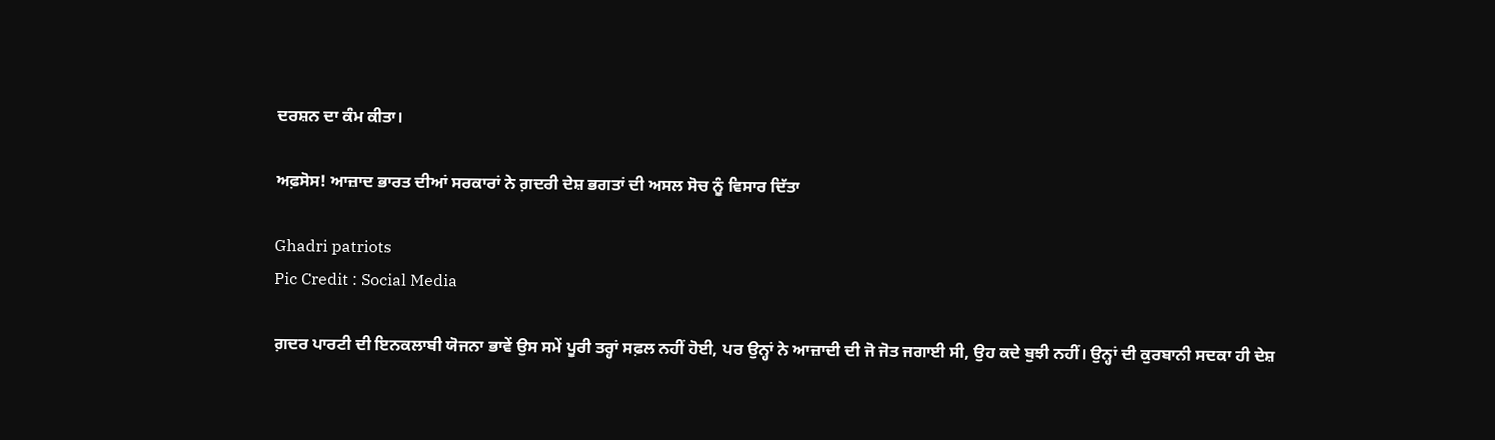ਦਰਸ਼ਨ ਦਾ ਕੰਮ ਕੀਤਾ।

ਅਫ਼ਸੋਸ! ਆਜ਼ਾਦ ਭਾਰਤ ਦੀਆਂ ਸਰਕਾਰਾਂ ਨੇ ਗ਼ਦਰੀ ਦੇਸ਼ ਭਗਤਾਂ ਦੀ ਅਸਲ ਸੋਚ ਨੂੰ ਵਿਸਾਰ ਦਿੱਤਾ

Ghadri patriots
Pic Credit : Social Media

ਗ਼ਦਰ ਪਾਰਟੀ ਦੀ ਇਨਕਲਾਬੀ ਯੋਜਨਾ ਭਾਵੇਂ ਉਸ ਸਮੇਂ ਪੂਰੀ ਤਰ੍ਹਾਂ ਸਫ਼ਲ ਨਹੀਂ ਹੋਈ, ਪਰ ਉਨ੍ਹਾਂ ਨੇ ਆਜ਼ਾਦੀ ਦੀ ਜੋ ਜੋਤ ਜਗਾਈ ਸੀ, ਉਹ ਕਦੇ ਬੁਝੀ ਨਹੀਂ। ਉਨ੍ਹਾਂ ਦੀ ਕੁਰਬਾਨੀ ਸਦਕਾ ਹੀ ਦੇਸ਼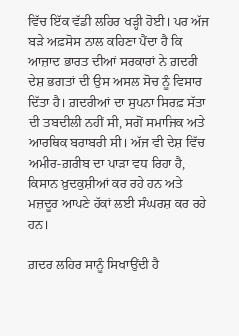ਵਿੱਚ ਇੱਕ ਵੱਡੀ ਲਹਿਰ ਖੜ੍ਹੀ ਹੋਈ। ਪਰ ਅੱਜ ਬੜੇ ਅਫ਼ਸੋਸ ਨਾਲ ਕਹਿਣਾ ਪੈਂਦਾ ਹੈ ਕਿ ਆਜ਼ਾਦ ਭਾਰਤ ਦੀਆਂ ਸਰਕਾਰਾਂ ਨੇ ਗ਼ਦਰੀ ਦੇਸ਼ ਭਗਤਾਂ ਦੀ ਉਸ ਅਸਲ ਸੋਚ ਨੂੰ ਵਿਸਾਰ ਦਿੱਤਾ ਹੈ। ਗ਼ਦਰੀਆਂ ਦਾ ਸੁਪਨਾ ਸਿਰਫ਼ ਸੱਤਾ ਦੀ ਤਬਦੀਲੀ ਨਹੀਂ ਸੀ, ਸਗੋਂ ਸਮਾਜਿਕ ਅਤੇ ਆਰਥਿਕ ਬਰਾਬਰੀ ਸੀ। ਅੱਜ ਵੀ ਦੇਸ਼ ਵਿੱਚ ਅਮੀਰ-ਗ਼ਰੀਬ ਦਾ ਪਾੜਾ ਵਧ ਰਿਹਾ ਹੈ, ਕਿਸਾਨ ਖ਼ੁਦਕੁਸ਼ੀਆਂ ਕਰ ਰਹੇ ਹਨ ਅਤੇ ਮਜ਼ਦੂਰ ਆਪਣੇ ਹੱਕਾਂ ਲਈ ਸੰਘਰਸ਼ ਕਰ ਰਹੇ ਹਨ।

ਗ਼ਦਰ ਲਹਿਰ ਸਾਨੂੰ ਸਿਖਾਉਂਦੀ ਹੈ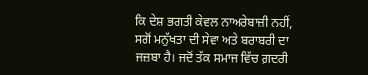ਕਿ ਦੇਸ਼ ਭਗਤੀ ਕੇਵਲ ਨਾਅਰੇਬਾਜ਼ੀ ਨਹੀਂ, ਸਗੋਂ ਮਨੁੱਖਤਾ ਦੀ ਸੇਵਾ ਅਤੇ ਬਰਾਬਰੀ ਦਾ ਜਜ਼ਬਾ ਹੈ। ਜਦੋਂ ਤੱਕ ਸਮਾਜ ਵਿੱਚ ਗ਼ਦਰੀ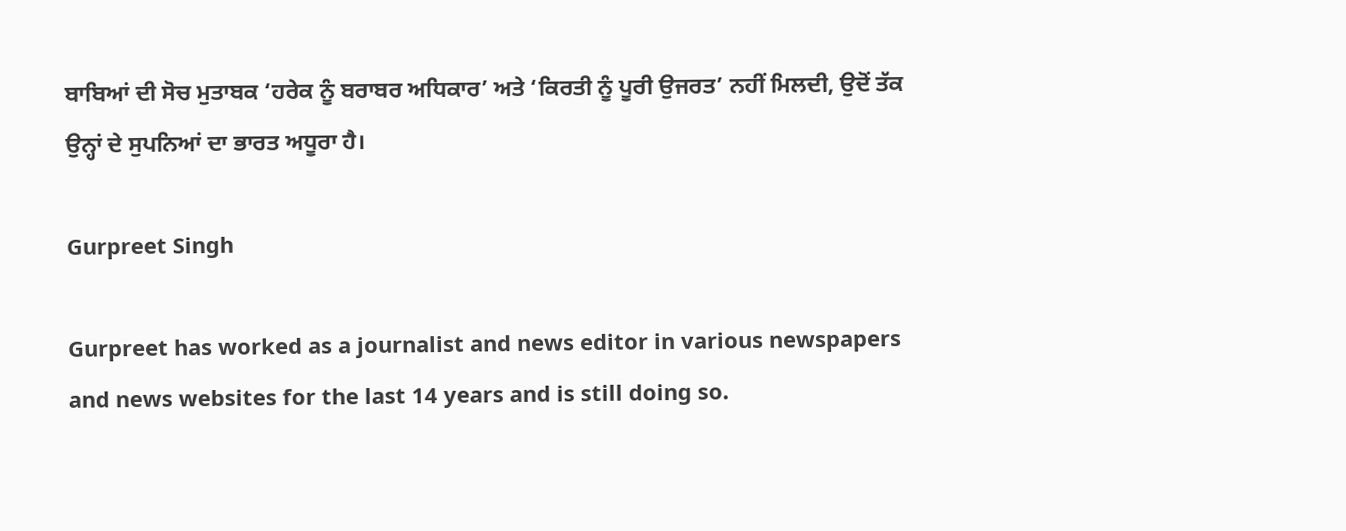ਬਾਬਿਆਂ ਦੀ ਸੋਚ ਮੁਤਾਬਕ ‘ਹਰੇਕ ਨੂੰ ਬਰਾਬਰ ਅਧਿਕਾਰ’ ਅਤੇ ‘ਕਿਰਤੀ ਨੂੰ ਪੂਰੀ ਉਜਰਤ’ ਨਹੀਂ ਮਿਲਦੀ, ਉਦੋਂ ਤੱਕ ਉਨ੍ਹਾਂ ਦੇ ਸੁਪਨਿਆਂ ਦਾ ਭਾਰਤ ਅਧੂਰਾ ਹੈ।

Gurpreet Singh

Gurpreet has worked as a journalist and news editor in various newspapers and news websites for the last 14 years and is still doing so.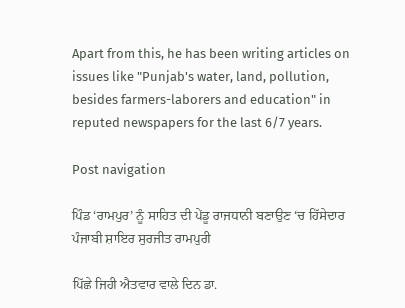Apart from this, he has been writing articles on issues like "Punjab's water, land, pollution, besides farmers-laborers and education" in reputed newspapers for the last 6/7 years.

Post navigation

ਪਿੰਡ ‘ਰਾਮਪੁਰ’ ਨੂੰ ਸਾਹਿਤ ਦੀ ਪੇਂਡੂ ਰਾਜਧਾਨੀ ਬਣਾਉਣ ‘ਚ ਹਿੱਸੇਦਾਰ ਪੰਜਾਬੀ ਸ਼ਾਇਰ ਸੁਰਜੀਤ ਰਾਮਪੁਰੀ

ਪਿੱਛੇ ਜਿਹੀ ਐਤਵਾਰ ਵਾਲੇ ਦਿਨ ਡਾ.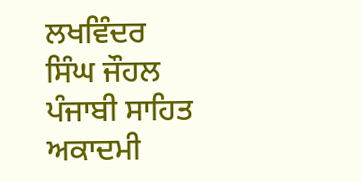ਲਖਵਿੰਦਰ ਸਿੰਘ ਜੌਹਲ ਪੰਜਾਬੀ ਸਾਹਿਤ ਅਕਾਦਮੀ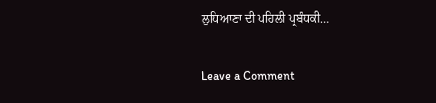ਲੁਧਿਆਣਾ ਦੀ ਪਹਿਲੀ ਪ੍ਰਬੰਧਕੀ…

Leave a Comment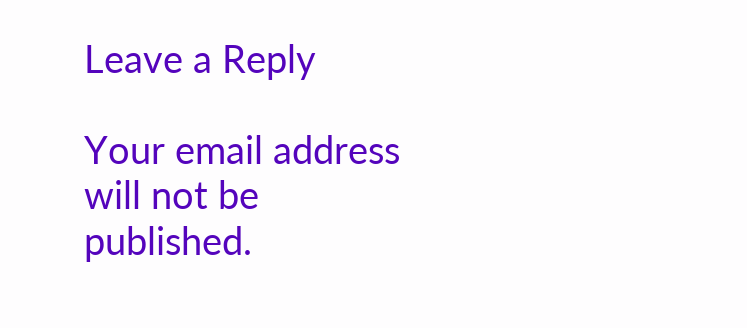Leave a Reply

Your email address will not be published.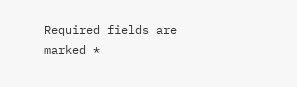Required fields are marked *